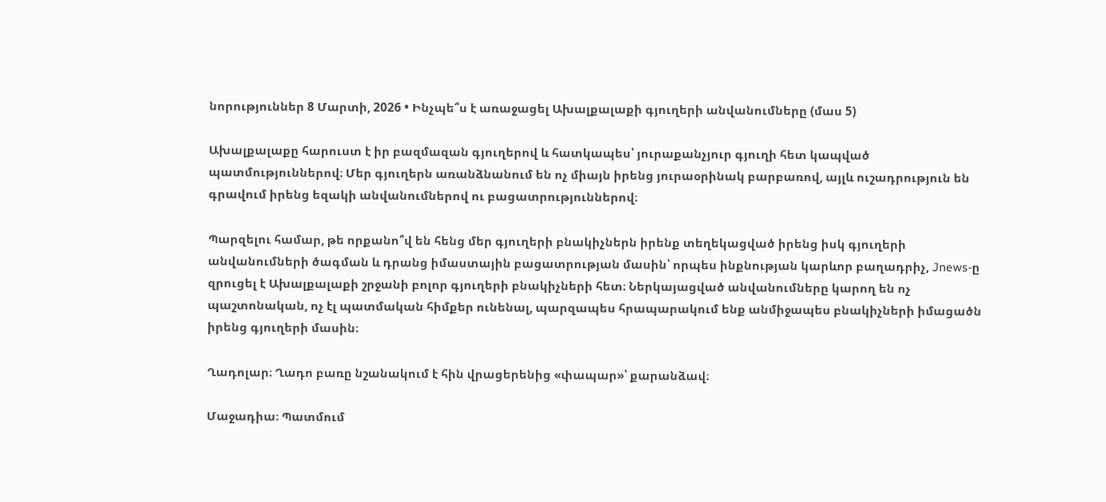նորություններ 8 Մարտի, 2026 • Ինչպե՞ս է առաջացել Ախալքալաքի գյուղերի անվանումները (մաս 5)

Ախալքալաքը հարուստ է իր բազմազան գյուղերով և հատկապես՝ յուրաքանչյուր գյուղի հետ կապված պատմություններով։ Մեր գյուղերն առանձնանում են ոչ միայն իրենց յուրաօրինակ բարբառով, այլև ուշադրություն են գրավում իրենց եզակի անվանումներով ու բացատրություններով։

Պարզելու համար, թե որքանո՞վ են հենց մեր գյուղերի բնակիչներն իրենք տեղեկացված իրենց իսկ գյուղերի անվանումների ծագման և դրանց իմաստային բացատրության մասին՝ որպես ինքնության կարևոր բաղադրիչ, Jnews-ը զրուցել է Ախալքալաքի շրջանի բոլոր գյուղերի բնակիչների հետ։ Ներկայացված անվանումները կարող են ոչ պաշտոնական, ոչ էլ պատմական հիմքեր ունենալ, պարզապես հրապարակում ենք անմիջապես բնակիչների իմացածն իրենց գյուղերի մասին։

Ղադոլար։ Ղադո բառը նշանակում է հին վրացերենից «փապար»՝ քարանձավ։

Մաջադիա։ Պատմում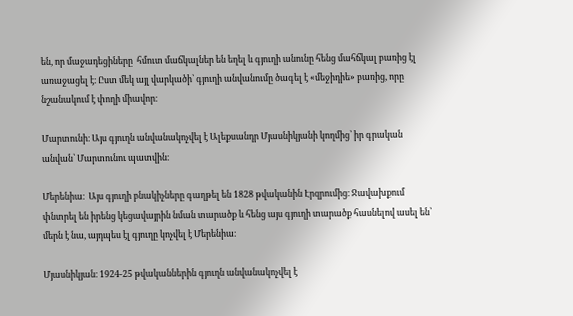են, որ մաջադեցիները  հմուտ մաճկալներ են եղել և գյուղի անունը հենց մահճկալ բառից էլ առաջացել է։ Ըստ մեկ այլ վարկածի՝ գյուղի անվանումը ծագել է «մեջիդիե» բառից, որը նշանակում է փողի միավոր։

Մարտունի։ Այս գյուղն անվանակոչվել է Ալեքսանդր Մյասնիկյանի կողմից՝ իր գրական անվան՝ Մարտունու պատվին։

Մերենիա։  Այս գյուղի բնակիչները գաղթել են 1828 թվականին Էրզրումից։ Ջավախքում փնտրել են իրենց կեցավայրին նման տարածք և հենց այս գյուղի տարածք հասնելով ասել են՝ մերն է նա, այդպես էլ գյուղը կոչվել է Մերենիա։

Մյասնիկյան։ 1924-25 թվականներին գյուղն անվանակոչվել է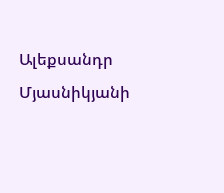Ալեքսանդր Մյասնիկյանի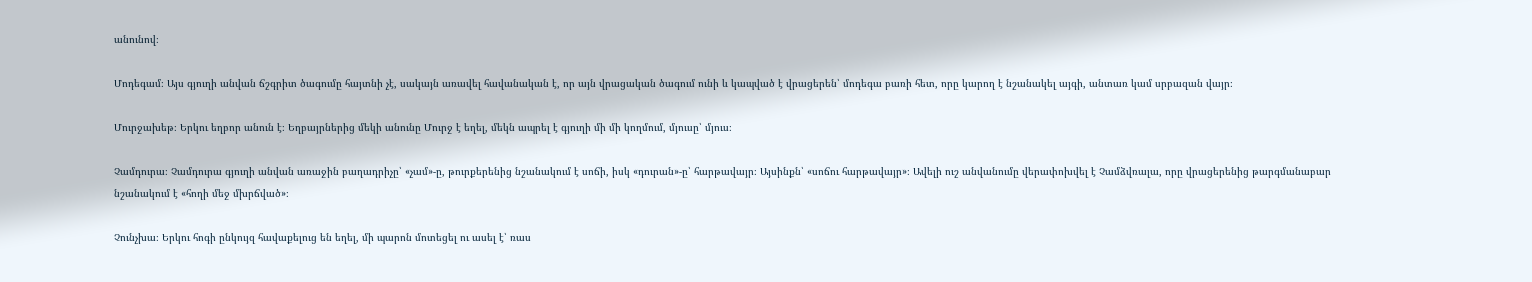անունով։

Մոդեգամ։ Այս գյուղի անվան ճշգրիտ ծագումը հայտնի չէ, սակայն առավել հավանական է, որ այն վրացական ծագում ունի և կապված է վրացերեն՝ մոդեգա բառի հետ, որը կարող է նշանակել այգի, անտառ կամ սրբազան վայր։

Մուրջախեթ։ Երկու եղբոր անուն է։ Եղբայրներից մեկի անունը Մուրջ է եղել, մեկն ապրել է գյուղի մի մի կողմում, մյուսը՝ մյուս։

Չամդուրա։ Չամդուրա գյուղի անվան առաջին բաղադրիչը՝ «չամ»-ը, թուրքերենից նշանակում է սոճի, իսկ «դուրան»-ը՝ հարթավայր։ Այսինքն՝ «սոճու հարթավայր»։ Ավելի ուշ անվանումը վերափոխվել է Չամձվռալա, որը վրացերենից թարգմանաբար նշանակում է «հողի մեջ մխրճված»։

Չունչխա։ Երկու հոգի ընկույզ հավաքելուց են եղել, մի պարոն մոտեցել ու ասել է՝ ռաս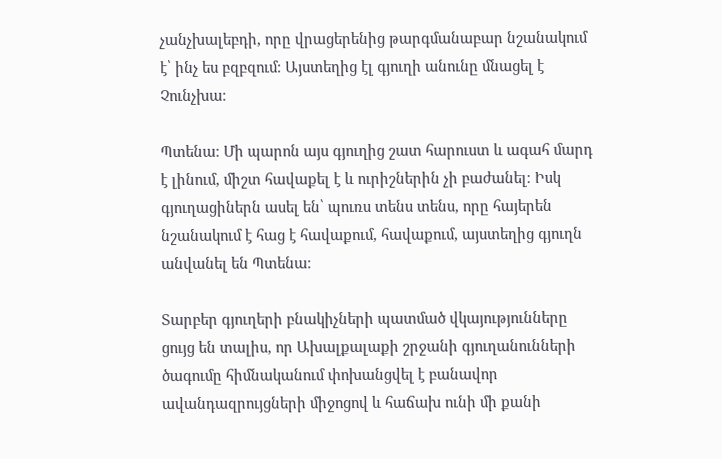չանչխալեբդի, որը վրացերենից թարգմանաբար նշանակում է՝ ինչ ես բզբզում։ Այստեղից էլ գյուղի անունը մնացել է Չունչխա։

Պտենա։ Մի պարոն այս գյուղից շատ հարուստ և ագահ մարդ է լինում, միշտ հավաքել է և ուրիշներին չի բաժանել։ Իսկ գյուղացիներն ասել են՝ պուռս տենս տենս, որը հայերեն նշանակում է հաց է հավաքում, հավաքում, այստեղից գյուղն անվանել են Պտենա։

Տարբեր գյուղերի բնակիչների պատմած վկայությունները ցույց են տալիս, որ Ախալքալաքի շրջանի գյուղանունների ծագումը հիմնականում փոխանցվել է բանավոր ավանդազրույցների միջոցով և հաճախ ունի մի քանի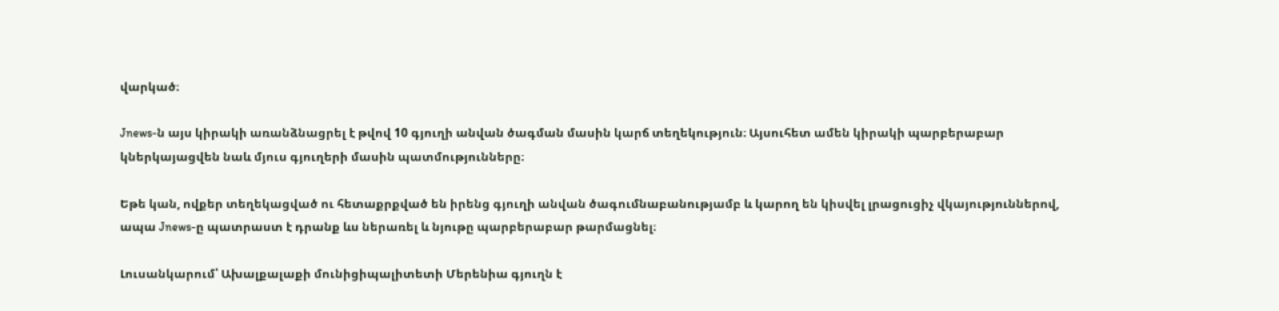վարկած։

Jnews-ն այս կիրակի առանձնացրել է թվով 10 գյուղի անվան ծագման մասին կարճ տեղեկություն։ Այսուհետ ամեն կիրակի պարբերաբար կներկայացվեն նաև մյուս գյուղերի մասին պատմությունները։

Եթե կան, ովքեր տեղեկացված ու հետաքրքված են իրենց գյուղի անվան ծագումնաբանությամբ և կարող են կիսվել լրացուցիչ վկայություններով, ապա Jnews-ը պատրաստ է դրանք ևս ներառել և նյութը պարբերաբար թարմացնել։

Լուսանկարում՝ Ախալքալաքի մունիցիպալիտետի Մերենիա գյուղն է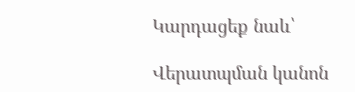Կարդացեք նաև՝

Վերատպման կանոն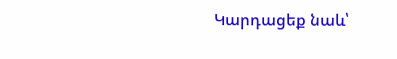Կարդացեք նաև՝